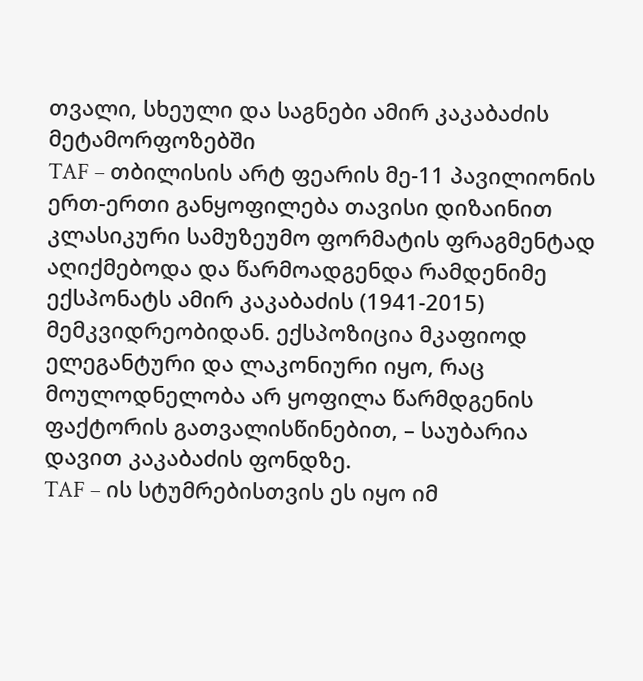თვალი, სხეული და საგნები ამირ კაკაბაძის მეტამორფოზებში
TAF – თბილისის არტ ფეარის მე-11 პავილიონის ერთ-ერთი განყოფილება თავისი დიზაინით კლასიკური სამუზეუმო ფორმატის ფრაგმენტად აღიქმებოდა და წარმოადგენდა რამდენიმე ექსპონატს ამირ კაკაბაძის (1941-2015) მემკვიდრეობიდან. ექსპოზიცია მკაფიოდ ელეგანტური და ლაკონიური იყო, რაც მოულოდნელობა არ ყოფილა წარმდგენის ფაქტორის გათვალისწინებით, – საუბარია დავით კაკაბაძის ფონდზე.
TAF – ის სტუმრებისთვის ეს იყო იმ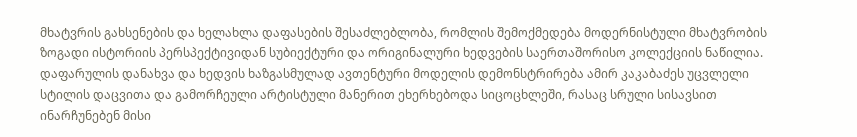მხატვრის გახსენების და ხელახლა დაფასების შესაძლებლობა, რომლის შემოქმედება მოდერნისტული მხატვრობის ზოგადი ისტორიის პერსპექტივიდან სუბიექტური და ორიგინალური ხედვების საერთაშორისო კოლექციის ნაწილია. დაფარულის დანახვა და ხედვის ხაზგასმულად ავთენტური მოდელის დემონსტრირება ამირ კაკაბაძეს უცვლელი სტილის დაცვითა და გამორჩეული არტისტული მანერით ეხერხებოდა სიცოცხლეში, რასაც სრული სისავსით ინარჩუნებენ მისი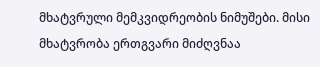მხატვრული მემკვიდრეობის ნიმუშები. მისი მხატვრობა ერთგვარი მიძღვნაა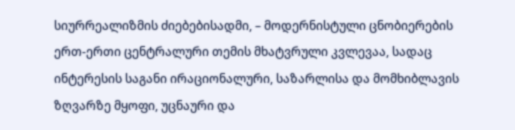სიურრეალიზმის ძიებებისადმი, – მოდერნისტული ცნობიერების ერთ-ერთი ცენტრალური თემის მხატვრული კვლევაა, სადაც ინტერესის საგანი ირაციონალური, საზარლისა და მომხიბლავის ზღვარზე მყოფი, უცნაური და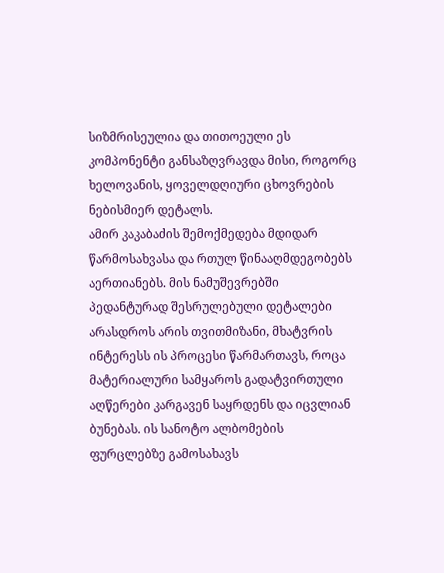სიზმრისეულია და თითოეული ეს კომპონენტი განსაზღვრავდა მისი, როგორც ხელოვანის, ყოველდღიური ცხოვრების ნებისმიერ დეტალს.
ამირ კაკაბაძის შემოქმედება მდიდარ წარმოსახვასა და რთულ წინააღმდეგობებს აერთიანებს. მის ნამუშევრებში პედანტურად შესრულებული დეტალები არასდროს არის თვითმიზანი, მხატვრის ინტერესს ის პროცესი წარმართავს, როცა მატერიალური სამყაროს გადატვირთული აღწერები კარგავენ საყრდენს და იცვლიან ბუნებას. ის სანოტო ალბომების ფურცლებზე გამოსახავს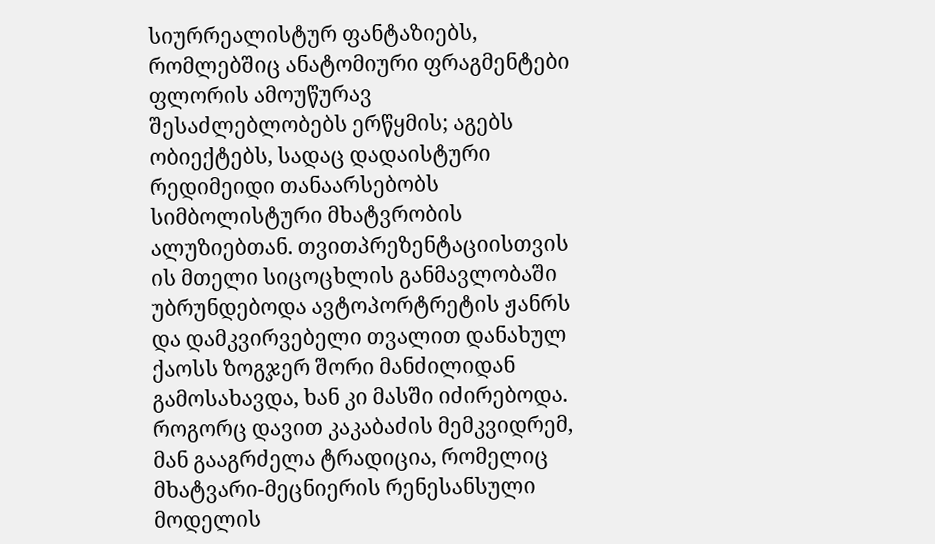სიურრეალისტურ ფანტაზიებს, რომლებშიც ანატომიური ფრაგმენტები ფლორის ამოუწურავ შესაძლებლობებს ერწყმის; აგებს ობიექტებს, სადაც დადაისტური რედიმეიდი თანაარსებობს სიმბოლისტური მხატვრობის ალუზიებთან. თვითპრეზენტაციისთვის ის მთელი სიცოცხლის განმავლობაში უბრუნდებოდა ავტოპორტრეტის ჟანრს და დამკვირვებელი თვალით დანახულ ქაოსს ზოგჯერ შორი მანძილიდან გამოსახავდა, ხან კი მასში იძირებოდა. როგორც დავით კაკაბაძის მემკვიდრემ, მან გააგრძელა ტრადიცია, რომელიც მხატვარი-მეცნიერის რენესანსული მოდელის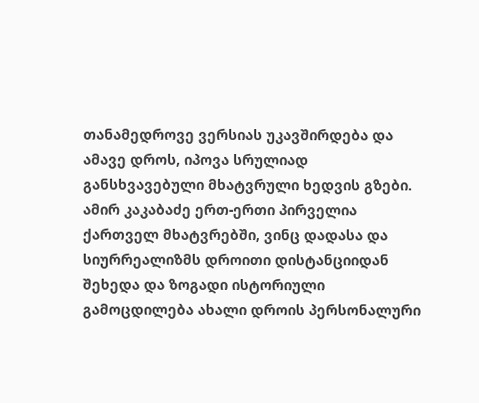თანამედროვე ვერსიას უკავშირდება და ამავე დროს, იპოვა სრულიად განსხვავებული მხატვრული ხედვის გზები.
ამირ კაკაბაძე ერთ-ერთი პირველია ქართველ მხატვრებში, ვინც დადასა და სიურრეალიზმს დროითი დისტანციიდან შეხედა და ზოგადი ისტორიული გამოცდილება ახალი დროის პერსონალური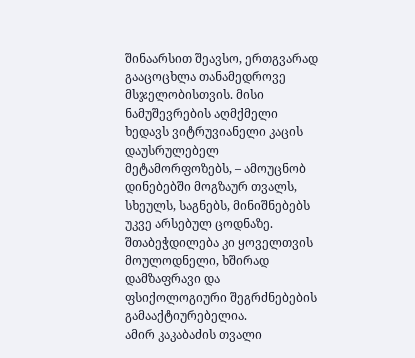შინაარსით შეავსო, ერთგვარად გააცოცხლა თანამედროვე მსჯელობისთვის. მისი ნამუშევრების აღმქმელი ხედავს ვიტრუვიანელი კაცის დაუსრულებელ მეტამორფოზებს, – ამოუცნობ დინებებში მოგზაურ თვალს, სხეულს, საგნებს, მინიშნებებს უკვე არსებულ ცოდნაზე. შთაბეჭდილება კი ყოველთვის მოულოდნელი, ხშირად დამზაფრავი და ფსიქოლოგიური შეგრძნებების გამააქტიურებელია.
ამირ კაკაბაძის თვალი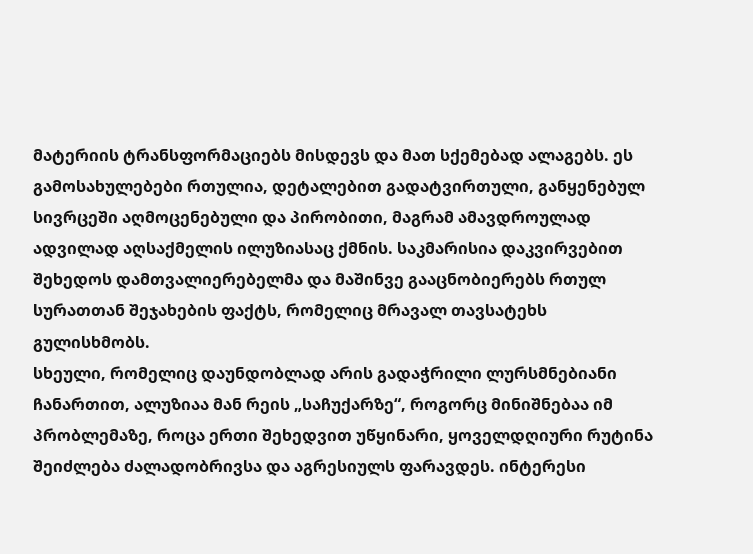მატერიის ტრანსფორმაციებს მისდევს და მათ სქემებად ალაგებს. ეს გამოსახულებები რთულია, დეტალებით გადატვირთული, განყენებულ სივრცეში აღმოცენებული და პირობითი, მაგრამ ამავდროულად ადვილად აღსაქმელის ილუზიასაც ქმნის. საკმარისია დაკვირვებით შეხედოს დამთვალიერებელმა და მაშინვე გააცნობიერებს რთულ სურათთან შეჯახების ფაქტს, რომელიც მრავალ თავსატეხს გულისხმობს.
სხეული, რომელიც დაუნდობლად არის გადაჭრილი ლურსმნებიანი ჩანართით, ალუზიაა მან რეის „საჩუქარზე“, როგორც მინიშნებაა იმ პრობლემაზე, როცა ერთი შეხედვით უწყინარი, ყოველდღიური რუტინა შეიძლება ძალადობრივსა და აგრესიულს ფარავდეს. ინტერესი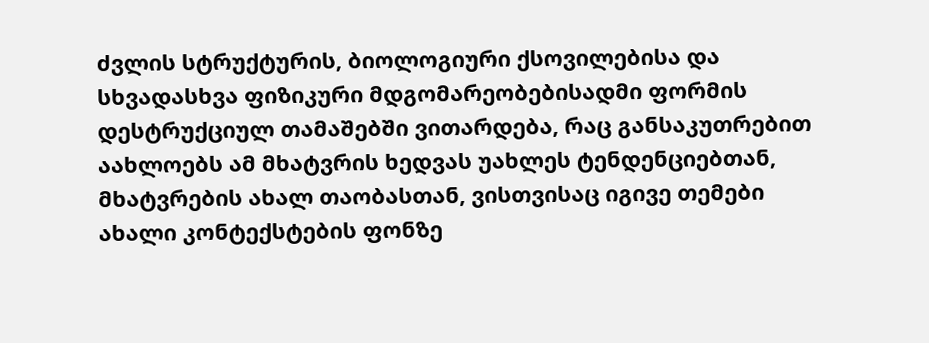ძვლის სტრუქტურის, ბიოლოგიური ქსოვილებისა და სხვადასხვა ფიზიკური მდგომარეობებისადმი ფორმის დესტრუქციულ თამაშებში ვითარდება, რაც განსაკუთრებით აახლოებს ამ მხატვრის ხედვას უახლეს ტენდენციებთან, მხატვრების ახალ თაობასთან, ვისთვისაც იგივე თემები ახალი კონტექსტების ფონზე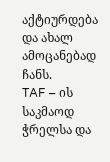აქტიურდება და ახალ ამოცანებად ჩანს.
TAF – ის საკმაოდ ჭრელსა და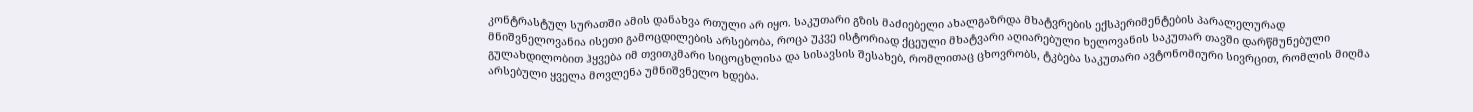კონტრასტულ სურათში ამის დანახვა რთული არ იყო. საკუთარი გზის მაძიებელი ახალგაზრდა მხატვრების ექსპერიმენტების პარალელურად მნიშვნელოვანია ისეთი გამოცდილების არსებობა, როცა უკვე ისტორიად ქცეული მხატვარი აღიარებული ხელოვანის საკუთარ თავში დარწმუნებული გულახდილობით ჰყვება იმ თვითკმარი სიცოცხლისა და სისავსის შესახებ, რომლითაც ცხოვრობს, ტკბება საკუთარი ავტონომიური სივრცით, რომლის მიღმა არსებული ყველა მოვლენა უმნიშვნელო ხდება.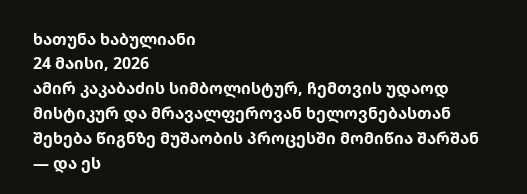ხათუნა ხაბულიანი
24 მაისი, 2026
ამირ კაკაბაძის სიმბოლისტურ, ჩემთვის უდაოდ მისტიკურ და მრავალფეროვან ხელოვნებასთან შეხება წიგნზე მუშაობის პროცესში მომიწია შარშან — და ეს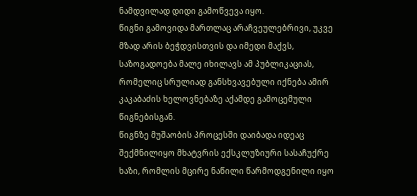ნამდვილად დიდი გამოწვევა იყო.
წიგნი გამოვიდა მართლაც არაჩვეულებრივი, უკვე მზად არის ბეჭდვისთვის და იმედი მაქვს, საზოგადოება მალე იხილავს ამ პუბლიკაციას, რომელიც სრულიად განსხვავებული იქნება ამირ კაკაბაძის ხელოვნებაზე აქამდე გამოცემული წიგნებისგან.
წიგნზე მუშაობის პროცესში დაიბადა იდეაც შექმნილიყო მხატვრის ექსკლუზიური სასაჩუქრე ხაზი, რომლის მცირე ნაწილი წარმოდგენილი იყო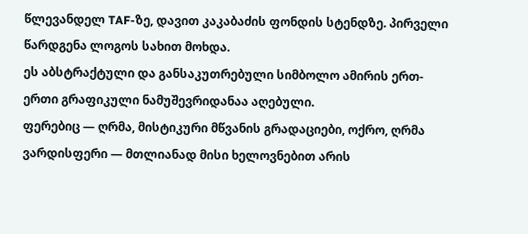წლევანდელ TAF-ზე, დავით კაკაბაძის ფონდის სტენდზე. პირველი წარდგენა ლოგოს სახით მოხდა.
ეს აბსტრაქტული და განსაკუთრებული სიმბოლო ამირის ერთ-ერთი გრაფიკული ნამუშევრიდანაა აღებული.
ფერებიც — ღრმა, მისტიკური მწვანის გრადაციები, ოქრო, ღრმა ვარდისფერი — მთლიანად მისი ხელოვნებით არის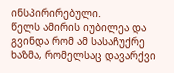ინსპირირებული.
წელს ამირის იუბილეა და გვინდა რომ ამ სასაჩუქრე ხაზმა, რომელსაც დავარქვი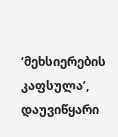‘მეხსიერების კაფსულა’, დაუვიწყარი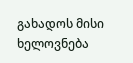გახადოს მისი ხელოვნება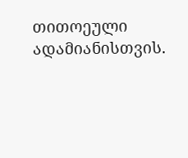თითოეული ადამიანისთვის.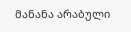მანანა არაბული